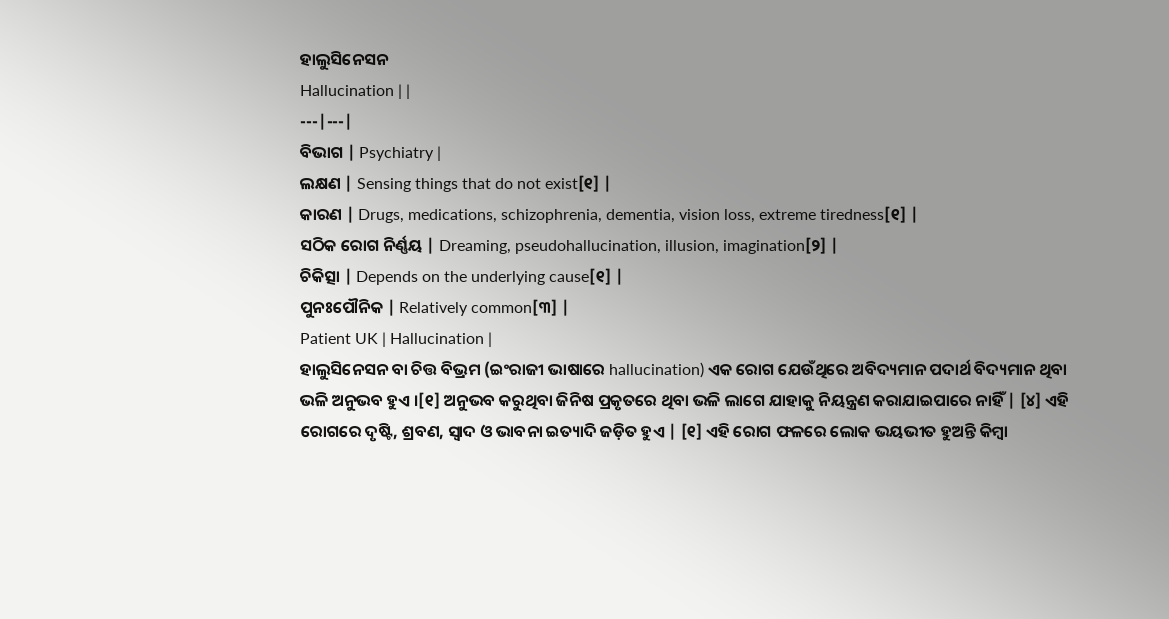ହାଲୁସିନେସନ
Hallucination | |
---|---|
ବିଭାଗ | Psychiatry |
ଲକ୍ଷଣ | Sensing things that do not exist[୧] |
କାରଣ | Drugs, medications, schizophrenia, dementia, vision loss, extreme tiredness[୧] |
ସଠିକ ରୋଗ ନିର୍ଣ୍ଣୟ | Dreaming, pseudohallucination, illusion, imagination[୨] |
ଚିକିତ୍ସା | Depends on the underlying cause[୧] |
ପୁନଃପୌନିକ | Relatively common[୩] |
Patient UK | Hallucination |
ହାଲୁସିନେସନ ବା ଚିତ୍ତ ବିଭ୍ରମ (ଇଂରାଜୀ ଭାଷାରେ hallucination) ଏକ ରୋଗ ଯେଉଁଥିରେ ଅବିଦ୍ୟମାନ ପଦାର୍ଥ ବିଦ୍ୟମାନ ଥିବା ଭଳି ଅନୁଭବ ହୁଏ ।[୧] ଅନୁଭବ କରୁଥିବା ଜିନିଷ ପ୍ରକୃତରେ ଥିବା ଭଳି ଲାଗେ ଯାହାକୁ ନିୟନ୍ତ୍ରଣ କରାଯାଇପାରେ ନାହିଁ | [୪] ଏହି ରୋଗରେ ଦୃଷ୍ଟି, ଶ୍ରବଣ, ସ୍ୱାଦ ଓ ଭାବନା ଇତ୍ୟାଦି ଜଡ଼ିତ ହୁଏ | [୧] ଏହି ରୋଗ ଫଳରେ ଲୋକ ଭୟଭୀତ ହୁଅନ୍ତି କିମ୍ବା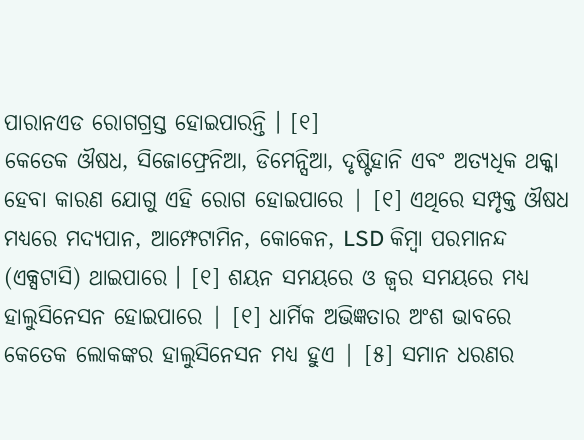ପାରାନଏଡ ରୋଗଗ୍ରସ୍ତ ହୋଇପାରନ୍ତି । [୧]
କେତେକ ଔଷଧ, ସିଜୋଫ୍ରେନିଆ, ଡିମେନ୍ସିଆ, ଦୃଷ୍ଟିହାନି ଏବଂ ଅତ୍ୟଧିକ ଥକ୍କା ହେବା କାରଣ ଯୋଗୁ ଏହି ରୋଗ ହୋଇପାରେ | [୧] ଏଥିରେ ସମ୍ପୃକ୍ତ ଔଷଧ ମଧ୍ୟରେ ମଦ୍ୟପାନ, ଆମ୍ଫେଟାମିନ, କୋକେନ, LSD କିମ୍ବା ପରମାନନ୍ଦ (ଏକ୍ସଟାସି) ଥାଇପାରେ । [୧] ଶୟନ ସମୟରେ ଓ ଜ୍ୱର ସମୟରେ ମଧ୍ୟ ହାଲୁସିନେସନ ହୋଇପାରେ | [୧] ଧାର୍ମିକ ଅଭିଜ୍ଞତାର ଅଂଶ ଭାବରେ କେତେକ ଲୋକଙ୍କର ହାଲୁସିନେସନ ମଧ୍ୟ ହୁଏ | [୫] ସମାନ ଧରଣର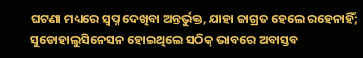ଘଟଣା ମଧ୍ୟରେ ସ୍ୱପ୍ନ ଦେଖିବା ଅନ୍ତର୍ଭୁକ୍ତ, ଯାହା ଜାଗ୍ରତ ହେଲେ ରହେନାହିଁ; ସୁଡୋହାଲୁସିନେସନ ହୋଇଥିଲେ ସଠିକ୍ ଭାବରେ ଅବାସ୍ତବ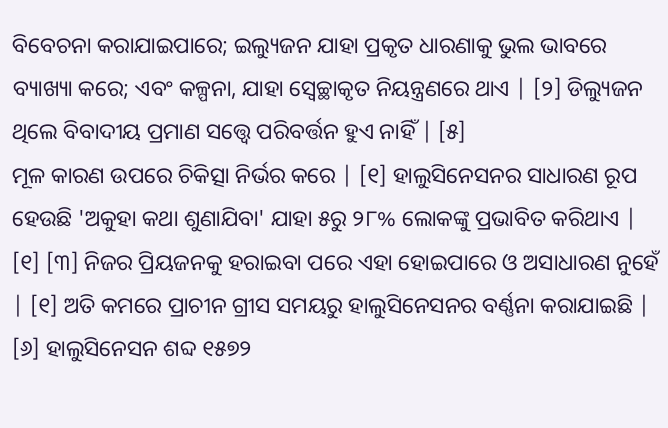ବିବେଚନା କରାଯାଇପାରେ; ଇଲ୍ୟୁଜନ ଯାହା ପ୍ରକୃତ ଧାରଣାକୁ ଭୁଲ ଭାବରେ ବ୍ୟାଖ୍ୟା କରେ; ଏବଂ କଳ୍ପନା, ଯାହା ସ୍ୱେଚ୍ଛାକୃତ ନିୟନ୍ତ୍ରଣରେ ଥାଏ | [୨] ଡିଲ୍ୟୁଜନ ଥିଲେ ବିବାଦୀୟ ପ୍ରମାଣ ସତ୍ତ୍ୱେ ପରିବର୍ତ୍ତନ ହୁଏ ନାହିଁ | [୫]
ମୂଳ କାରଣ ଉପରେ ଚିକିତ୍ସା ନିର୍ଭର କରେ | [୧] ହାଲୁସିନେସନର ସାଧାରଣ ରୂପ ହେଉଛି 'ଅକୁହା କଥା ଶୁଣାଯିବା' ଯାହା ୫ରୁ ୨୮% ଲୋକଙ୍କୁ ପ୍ରଭାବିତ କରିଥାଏ | [୧] [୩] ନିଜର ପ୍ରିୟଜନକୁ ହରାଇବା ପରେ ଏହା ହୋଇପାରେ ଓ ଅସାଧାରଣ ନୁହେଁ | [୧] ଅତି କମରେ ପ୍ରାଚୀନ ଗ୍ରୀସ ସମୟରୁ ହାଲୁସିନେସନର ବର୍ଣ୍ଣନା କରାଯାଇଛି | [୬] ହାଲୁସିନେସନ ଶବ୍ଦ ୧୫୭୨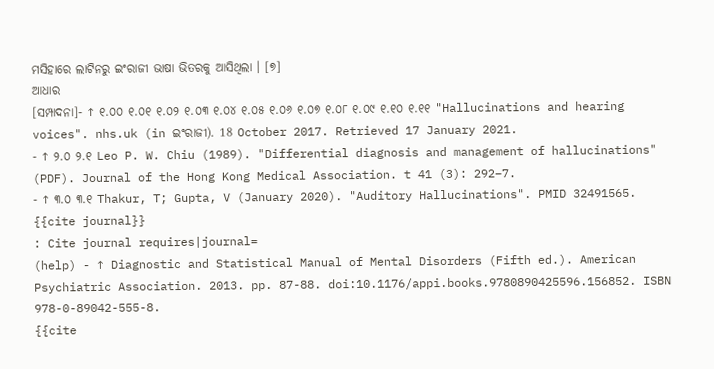ମସିହାରେ ଲାଟିନରୁ ଇଂରାଜୀ ଭାଷା ଭିତରକୁ ଆସିଥିଲା । [୭]
ଆଧାର
[ସମ୍ପାଦନା]- ↑ ୧.୦୦ ୧.୦୧ ୧.୦୨ ୧.୦୩ ୧.୦୪ ୧.୦୫ ୧.୦୬ ୧.୦୭ ୧.୦୮ ୧.୦୯ ୧.୧୦ ୧.୧୧ "Hallucinations and hearing voices". nhs.uk (in ଇଂରାଜୀ). 18 October 2017. Retrieved 17 January 2021.
- ↑ ୨.୦ ୨.୧ Leo P. W. Chiu (1989). "Differential diagnosis and management of hallucinations" (PDF). Journal of the Hong Kong Medical Association. t 41 (3): 292–7.
- ↑ ୩.୦ ୩.୧ Thakur, T; Gupta, V (January 2020). "Auditory Hallucinations". PMID 32491565.
{{cite journal}}
: Cite journal requires|journal=
(help) - ↑ Diagnostic and Statistical Manual of Mental Disorders (Fifth ed.). American Psychiatric Association. 2013. pp. 87-88. doi:10.1176/appi.books.9780890425596.156852. ISBN 978-0-89042-555-8.
{{cite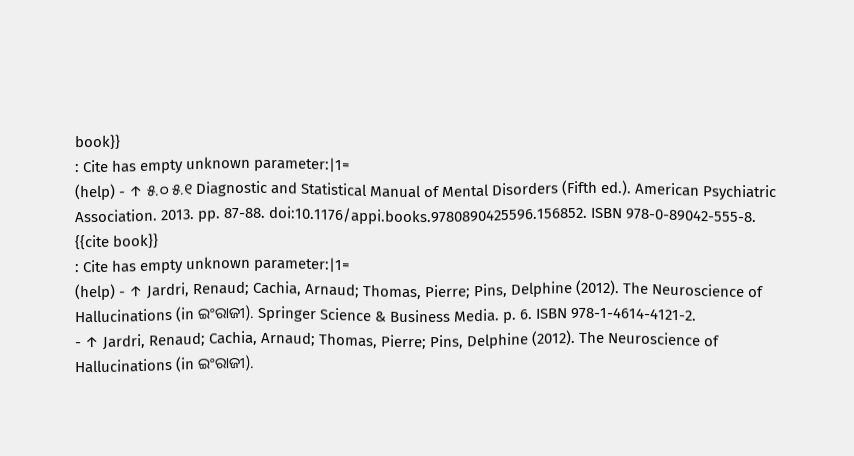book}}
: Cite has empty unknown parameter:|1=
(help) - ↑ ୫.୦ ୫.୧ Diagnostic and Statistical Manual of Mental Disorders (Fifth ed.). American Psychiatric Association. 2013. pp. 87-88. doi:10.1176/appi.books.9780890425596.156852. ISBN 978-0-89042-555-8.
{{cite book}}
: Cite has empty unknown parameter:|1=
(help) - ↑ Jardri, Renaud; Cachia, Arnaud; Thomas, Pierre; Pins, Delphine (2012). The Neuroscience of Hallucinations (in ଇଂରାଜୀ). Springer Science & Business Media. p. 6. ISBN 978-1-4614-4121-2.
- ↑ Jardri, Renaud; Cachia, Arnaud; Thomas, Pierre; Pins, Delphine (2012). The Neuroscience of Hallucinations (in ଇଂରାଜୀ).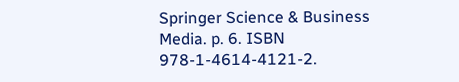Springer Science & Business Media. p. 6. ISBN 978-1-4614-4121-2.